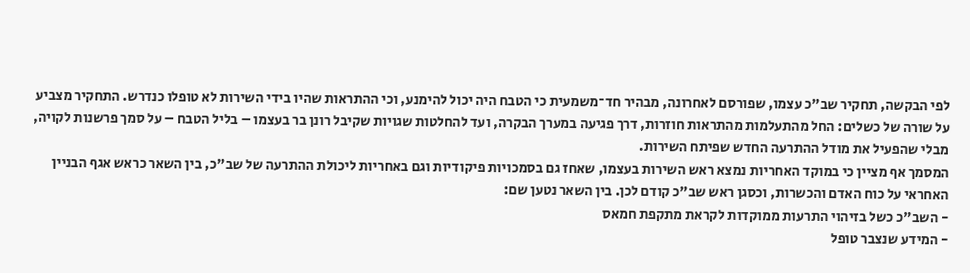לפי הבקשה, תחקיר שב"כ עצמו, שפורסם לאחרונה, מבהיר חד־משמעית כי הטבח היה יכול להימנע, וכי ההתראות שהיו בידי השירות לא טופלו כנדרש. התחקיר מצביע על שורה של כשלים: החל מהתעלמות מהתראות חוזרות, דרך פגיעה במערך הבקרה, ועד להחלטות שגויות שקיבל רונן בר בעצמו – בליל הטבח – על סמך פרשנות לקויה, מבלי שהפעיל את מודל ההתרעה החדש שפיתח השירות.
המסמך אף מציין כי במוקד האחריות נמצא ראש השירות בעצמו, שאחז גם בסמכויות פיקודיות וגם באחריות ליכולת ההתרעה של שב"כ, בין השאר כראש אגף הבניין האחראי על כוח האדם והכשרות, וכסגן ראש שב"כ קודם לכן. בין השאר נטען שם:
- השב"כ כשל בזיהוי התרעות ממוקדות לקראת מתקפת חמאס
- המידע שנצבר טופל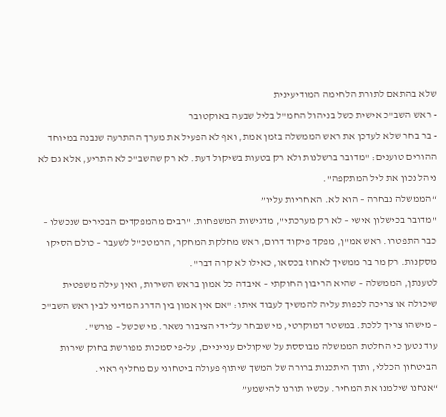שלא בהתאם לתורת הלחימה המודיעינית
- ראש השב"כ אישית כשל בניהול החמ"ל בליל שבעה באוקטובר
- בר בחר שלא לעדכן את ראש הממשלה בזמן אמת, ואף לא הפעיל את מערך ההתרעה שנבנה במיוחד
ההורים טוענים: "מדובר ברשלנות ולא רק בטעות בשיקול דעת. לא רק שהשב"כ לא התריע, אלא גם לא ניהל נכון את ליל המתקפה".
“הממשלה נבחרה – הוא לא. האחריות עליו”
"מדובר בכישלון אישי – לא רק מערכתי", מדגישות המשפחות. "רבים מהמפקדים הבכירים שנכשלו – כבר התפטרו. ראש אמ"ן, מפקד פיקוד דרום, ראש מחלקת המחקר, הרמטכ"ל לשעבר – כולם הסיקו מסקנות. רק מר בר ממשיך לאחוז בכסאו, כאילו לא קרה דבר".
לטענתן, הממשלה – שהיא הריבון החוקתי – איבדה כל אמון בראש השירות, ואין עילה משפטית שיכולה או צריכה לכפות עליה להמשיך לעבוד איתו: "אם אין אמון בין הדרג המדיני לבין ראש השב"כ – מישהו צריך ללכת. במשטר דמוקרטי, מי שנבחר על־ידי הציבור נשאר. מי שכשל – פורש".
עוד נטען כי החלטת הממשלה מבוססת על שיקולים ענייניים, על-פי סמכות מפורשת בחוק שירות הביטחון הכללי, ותוך היתכנות ברורה של המשך שיתוף פעולה ביטחוני עם מחליף ראוי.
“אנחנו שילמנו את המחיר. עכשיו תורנו להישמע”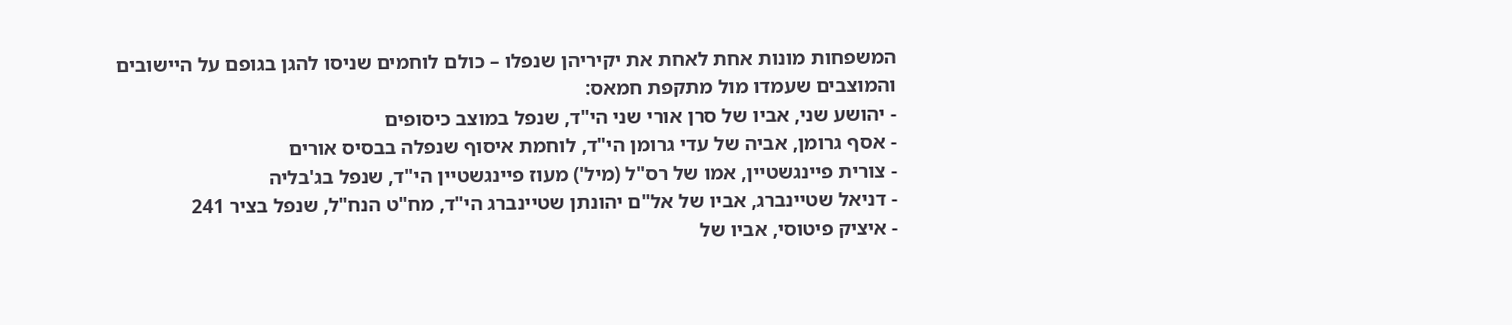המשפחות מונות אחת לאחת את יקיריהן שנפלו – כולם לוחמים שניסו להגן בגופם על היישובים והמוצבים שעמדו מול מתקפת חמאס:
- יהושע שני, אביו של סרן אורי שני הי"ד, שנפל במוצב כיסופים
- אסף גרומן, אביה של עדי גרומן הי"ד, לוחמת איסוף שנפלה בבסיס אורים
- צורית פיינגשטיין, אמו של רס"ל (מיל') מעוז פיינגשטיין הי"ד, שנפל בג'בליה
- דניאל שטיינברג, אביו של אל"ם יהונתן שטיינברג הי"ד, מח"ט הנח"ל, שנפל בציר 241
- איציק פיטוסי, אביו של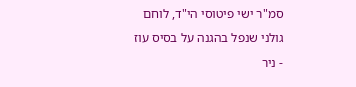סמ"ר ישי פיטוסי הי"ד, לוחם גולני שנפל בהגנה על בסיס עוז
- ניר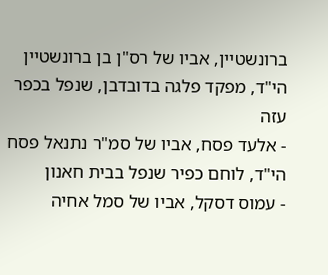ברונשטיין, אביו של רס"ן בן ברונשטיין הי"ד, מפקד פלגה בדובדבן, שנפל בכפר עזה
- אלעד פסח, אביו של סמ"ר נתנאל פסח הי"ד, לוחם כפיר שנפל בבית חאנון
- עמוס דסקל, אביו של סמל אחיה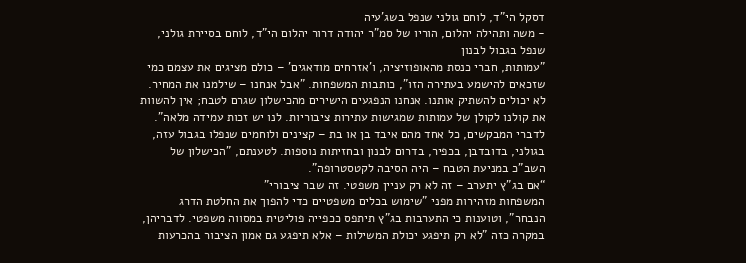דסקל הי"ד, לוחם גולני שנפל בשג'עיה
- משה ותהילה יהלום, הוריו של סמ"ר יהודה דרור יהלום הי"ד, לוחם בסיירת גולני, שנפל בגבול לבנון
"עמותות, חברי כנסת מהאופוזיציה, ו'אזרחים מודאגים' – כולם מציגים את עצמם כמי שזכאים להישמע בעתירה הזו", כותבות המשפחות. "אבל אנחנו – שילמנו את המחיר. לא יכולים להשתיק אותנו. אנחנו הנפגעים הישירים מהכישלון שגרם לטבח; אין להשוות את קולנו לקולן של עמותות שמגישות עתירות ציבוריות. לנו יש זכות עמידה מלאה". לדברי המבקשים, כל אחד מהם איבד בן או בת – קצינים ולוחמים שנפלו בגבול עזה, בגולני, בדובדבן, בכפיר, בדרום לבנון ובחזיתות נוספות. לטענתם, "הכישלון של השב"כ במניעת הטבח – היה הסיבה לקטסטרופה".
“אם בג”ץ יתערב – זה לא רק עניין משפטי. זה שבר ציבורי”
המשפחות מזהירות מפני "שימוש בכלים משפטיים כדי להפוך את החלטת הדרג הנבחר", וטוענות כי התערבות בג"ץ תיתפס ככפייה פוליטית במסווה משפטי. לדבריהן, במקרה כזה "לא רק תיפגע יכולת המשילות – אלא תיפגע גם אמון הציבור בהכרעות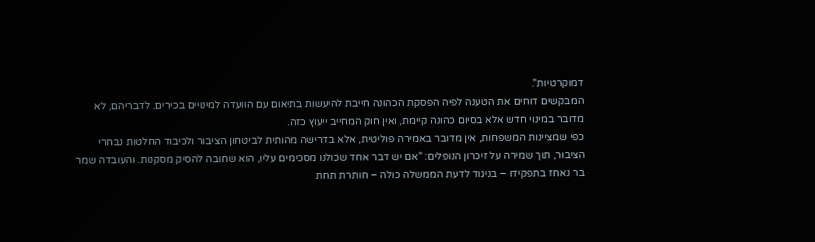דמוקרטיות".
המבקשים דוחים את הטענה לפיה הפסקת הכהונה חייבת להיעשות בתיאום עם הוועדה למינויים בכירים. לדבריהם, לא מדובר במינוי חדש אלא בסיום כהונה קיימת, ואין חוק המחייב ייעוץ כזה.
כפי שמציינות המשפחות, אין מדובר באמירה פוליטית, אלא בדרישה מהותית לביטחון הציבור ולכיבוד החלטות נבחרי הציבור, תוך שמירה על זיכרון הנופלים: "אם יש דבר אחד שכולנו מסכימים עליו, הוא שחובה להסיק מסקנות. והעובדה שמר בר נאחז בתפקידו – בניגוד לדעת הממשלה כולה – חותרת תחת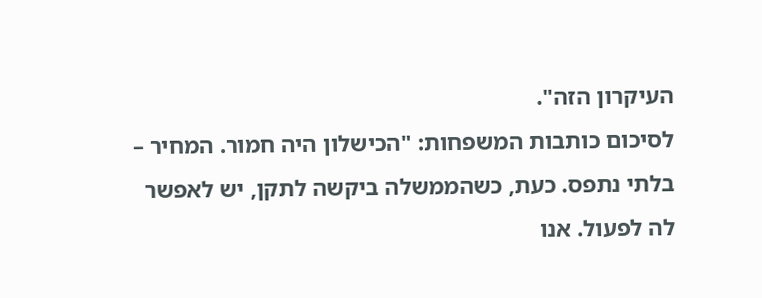העיקרון הזה".
לסיכום כותבות המשפחות: "הכישלון היה חמור. המחיר – בלתי נתפס. כעת, כשהממשלה ביקשה לתקן, יש לאפשר לה לפעול. אנו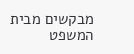מבקשים מבית המשפט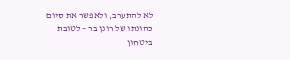לא להתערב, ולאפשר את סיום כהונתו של רונן בר – לטובת ביטחון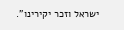ישראל וזכר יקירינו".